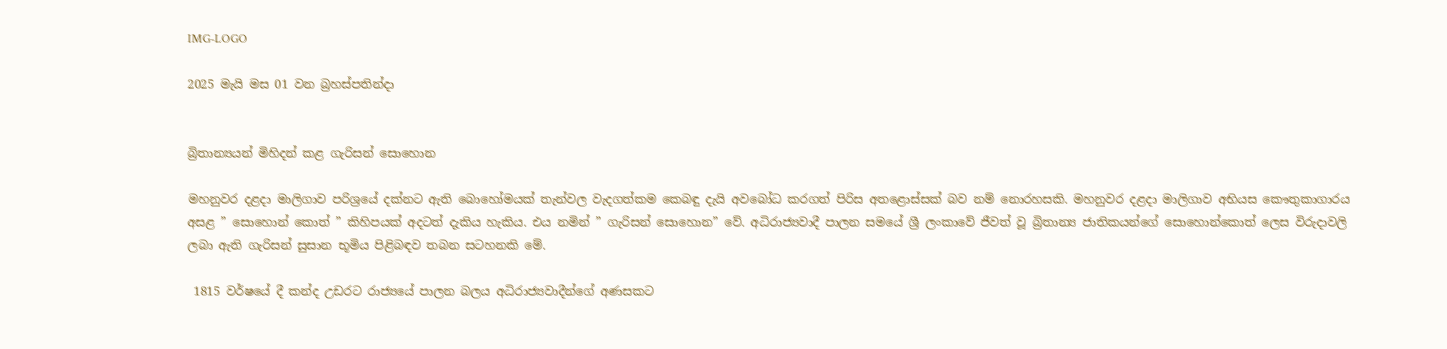IMG-LOGO

2025 මැයි මස 01 වන බ්‍රහස්පතින්දා


බ්‍රිතාන්‍යයන් මිහිදන් කළ ගැරිසන් සොහොන

මහනුවර දළදා මාලිගාව පරිශ්‍රයේ දක්නට ඇති බොහෝමයක් තැන්වල වැදගත්කම කෙබඳු දැයි අවබෝධ කරගත් පිරිස අතළොස්සක් බව නම් නොරහසකි. මහනුවර දළදා මාලිගාව අභියස කෞතුකාගාරය අසළ ” සොහොන් කොත් ” කිහිපයක් අදටත් දැකිය හැකිය. එය නමින් ” ගැරිසන් සොහොන” වේ. අධිරාජ්‍යවාදී පාලන සමයේ ශ්‍රී ලංකාවේ ජීවත් වූ බ්‍රිතාන්‍ය ජාතිකයන්ගේ සොහොන්කොත් ලෙස විරුදාවලි ලබා ඇති ගැරිසන් සුසාන භූමිය පිළිබඳව තබන සටහනකි මේ.

 1815 වර්ෂයේ දී කන්ද උඩරට රාජ්‍යයේ පාලන බලය අධිරාජ්‍යවාදීන්ගේ අණසකට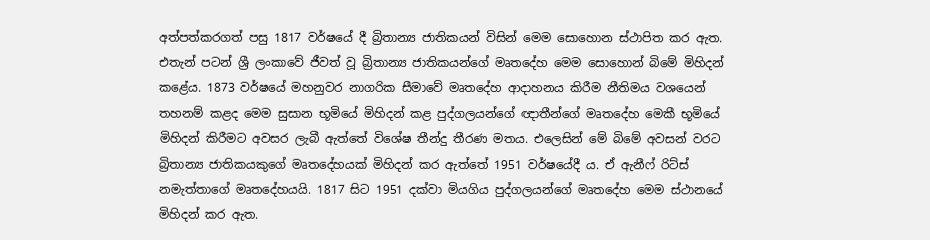අත්පත්කරගත් පසු 1817 වර්ෂයේ දී බ්‍රිතාන්‍ය ජාතිකයන් විසින් මෙම සොහොන ස්ථාපිත කර ඇත. එතැන් පටන් ශ්‍රී ලංකාවේ ජීවත් වූ බ්‍රිතාන්‍ය ජාතිකයන්ගේ මෘතදේහ මෙම සොහොන් බිමේ මිහිදන් කළේය. 1873 වර්ෂයේ මහනුවර නාගරික සීමාවේ මෘතදේහ ආදාහනය කිරීම නීතිමය වශයෙන් තහනම් කළද මෙම සුසාන භූමියේ මිහිදන් කළ පුද්ගලයන්ගේ ඥාතීන්ගේ මෘතදේහ මෙකී භූමියේ මිහිදන් කිරීමට අවසර ලැබී ඇත්තේ විශේෂ තීන්දු තීරණ මතය. එලෙසින් මේ බිමේ අවසන් වරට බ්‍රිතාන්‍ය ජාතිකයකුගේ මෘතදේහයක් මිහිදන් කර ඇත්තේ 1951 වර්ෂයේදී ය. ඒ ඇනීෆ් රිට්ස් නමැත්තාගේ මෘතදේහයයි. 1817 සිට 1951 දක්වා මියගිය පුද්ගලයන්ගේ මෘතදේහ මෙම ස්ථානයේ මිහිදන් කර ඇත.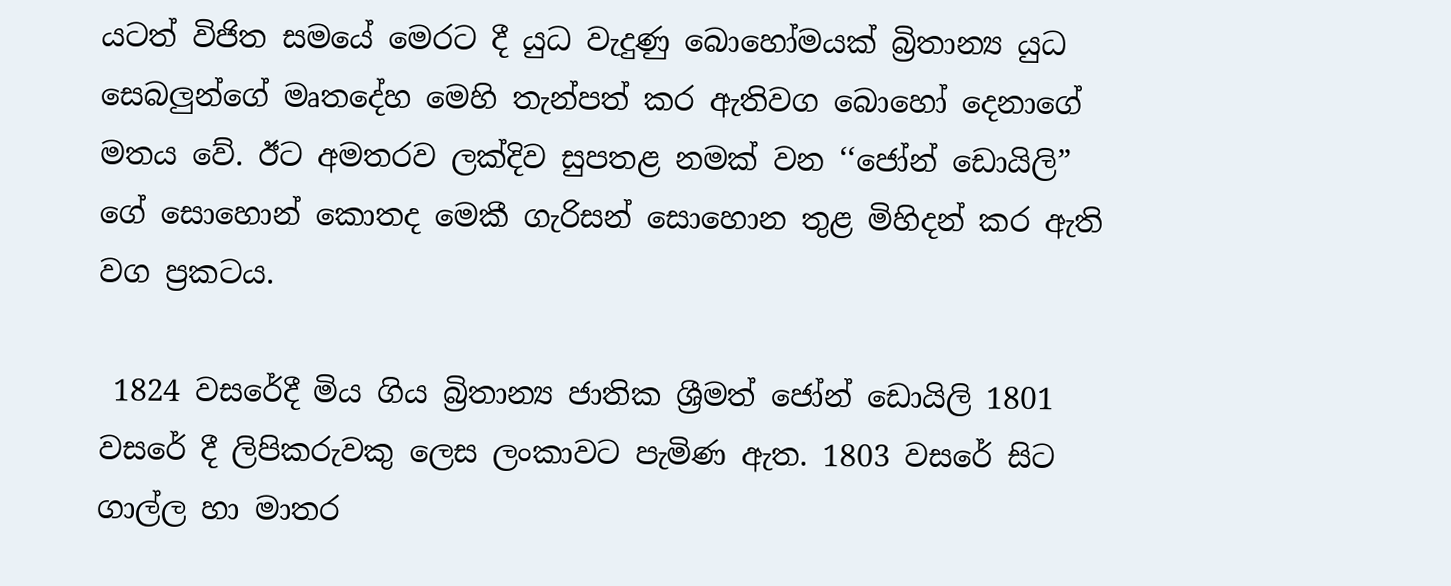යටත් විජිත සමයේ මෙරට දී යුධ වැදුණු බොහෝමයක් බ්‍රිතාන්‍ය යුධ සෙබලු‍න්ගේ මෘතදේහ මෙහි තැන්පත් කර ඇතිවග බොහෝ දෙනාගේ මතය වේ. ඊට අමතරව ලක්දිව සුපතළ නමක් වන ‘‘ජෝන් ඩොයිලි” ගේ සොහොන් කොතද මෙකී ගැරිසන් සොහොන තුළ මිහිදන් කර ඇති වග ප්‍රකටය.

 1824 වසරේදී මිය ගිය බ්‍රිතාන්‍ය ජාතික ශ්‍රීමත් ජෝන් ඩොයිලි 1801 වසරේ දී ලිපිකරුවකු ලෙස ලංකාවට පැමිණ ඇත. 1803 වසරේ සිට ගාල්ල හා මාතර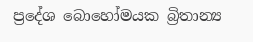ප්‍රදේශ බොහෝමයක බ්‍රිතාන්‍ය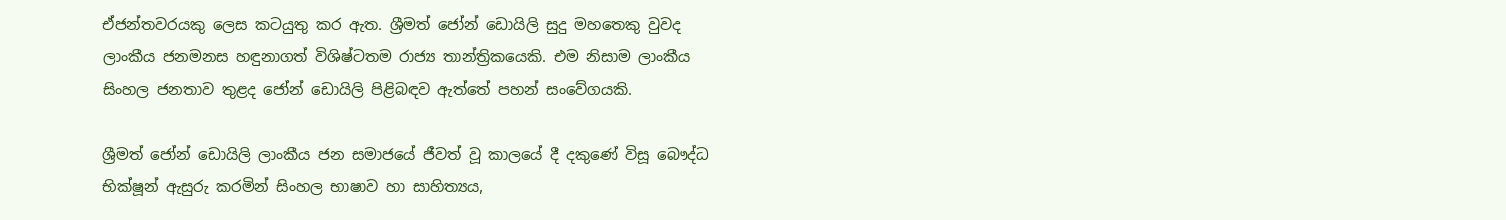ඒජන්තවරයකු ලෙස කටයුතු කර ඇත. ශ්‍රීමත් ජෝන් ඩොයිලි සුදු මහතෙකු වුවද ලාංකීය ජනමනස හඳුනාගත් විශිෂ්ටතම රාජ්‍ය තාන්ත්‍රිකයෙකි. එම නිසාම ලාංකීය සිංහල ජනතාව තුළද ජෝන් ඩොයිලි පිළිබඳව ඇත්තේ පහන් සංවේගයකි.

ශ්‍රීමත් ජෝන් ඩොයිලි ලාංකීය ජන සමාජයේ ජීවත් වූ කාලයේ දී දකුණේ විසූ බෞද්ධ භික්ෂූන් ඇසුරු කරමින් සිංහල භාෂාව හා සාහිත්‍යය,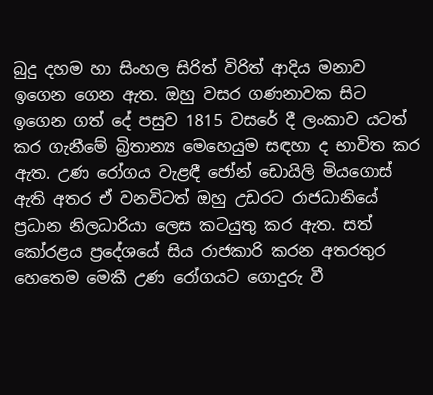බුදු දහම හා සිංහල සිරිත් විරිත් ආදිය මනාව ඉගෙන ගෙන ඇත. ඔහු වසර ගණනාවක සිට ඉගෙන ගත් දේ පසුව 1815 වසරේ දී ලංකාව යටත් කර ගැනීමේ බ්‍රිතාන්‍ය මෙහෙයුම සඳහා ද භාවිත කර ඇත. උණ රෝගය වැළඳී ජෝන් ඩොයිලි මියගොස් ඇති අතර ඒ වනවිටත් ඔහු උඩරට රාජධානියේ ප්‍රධාන නිලධාරියා ලෙස කටයුතු කර ඇත. සත් කෝරළය ප්‍රදේශයේ සිය රාජකාරි කරන අතරතුර හෙතෙම මෙකී උණ රෝගයට ගොදුරු වී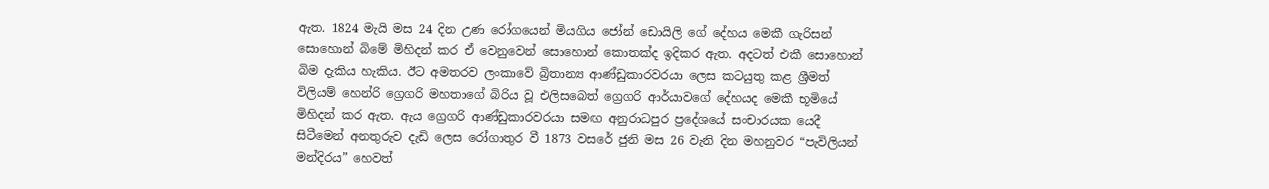ඇත. 1824 මැයි මස 24 දින උණ රෝගයෙන් මියගිය ජෝන් ඩොයිලි ගේ දේහය මෙකී ගැරිසන් සොහොන් බිමේ මිහිදන් කර ඒ වෙනුවෙන් සොහොන් කොතක්ද ඉදිකර ඇත. අදටත් එකී සොහොන් බිම දැකිය හැකිය. ඊට අමතරව ලංකාවේ බ්‍රිතාන්‍ය ආණ්ඩුකාරවරයා ලෙස කටයුතු කළ ශ්‍රීමත් විලියම් හෙන්රි ග්‍රෙගරි මහතාගේ බිරිය වූ එලිස‌බෙත් ග්‍රෙගරි ආර්යාවගේ දේහයද මෙකී භූමියේ මිහිදන් කර ඇත. ඇය ග්‍රෙගරි ආණ්ඩුකාරවරයා සමඟ අනුරාධපුර ප්‍රදේශයේ සංචාරයක යෙදී සිටීමෙන් අනතුරුව දැඩි ලෙස රෝගාතුර වී 1873 වසරේ ජුනි මස 26 වැනි දින මහනුවර “පැවිලියන් මන්දිරය” හෙවත්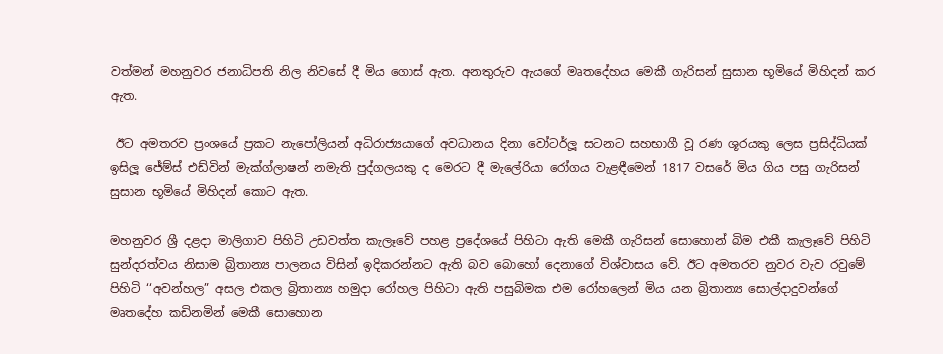වත්මන් මහනුවර ජනාධිපති නිල නිවසේ දී මිය ගොස් ඇත. අනතුරුව ඇයගේ මෘතදේහය මෙකී ගැරිසන් සුසාන භූමියේ මිහිදන් කර ඇත.

 ඊට අමතරව ප්‍රංශයේ ප්‍රකට නැපෝලියන් අධිරාජ්‍යයාගේ අවධානය දිනා වෝටර්ලූ සටනට සහභාගී වූ රණ ශූරයකු ලෙස ප්‍රසිද්ධියක් ඉසිලූ ජේම්ස් එඩ්වින් මැක්ග්ලාෂන් නමැති පුද්ගලයකු ද මෙරට දී මැලේරියා රෝගය වැළඳීමෙන් 1817 වසරේ මිය ගිය පසු ගැරිසන් සුසාන භූමියේ මිහිදන් කොට ඇත.

මහනුවර ශ්‍රී දළදා මාලිගාව පිහිටි උඩවත්ත කැලෑවේ පහළ ප්‍රදේශයේ පිහිටා ඇති මෙකී ගැරිසන් සොහොන් බිම එකී කැලෑවේ පිහිටි සුන්දරත්වය නිසාම බ්‍රිතාන්‍ය පාලනය විසින් ඉදිකරන්නට ඇති බව බොහෝ දෙනාගේ විශ්වාසය වේ. ඊට අමතරව නුවර වැව රවුමේ පිහිටි ‘‘අවන්හල” අසල එකල බ්‍රිතාන්‍ය හමුදා රෝහල පිහිටා ඇති පසුබිමක එම රෝහලෙන් මිය යන බ්‍රිතාන්‍ය සොල්දාදුවන්ගේ මෘතදේහ කඩිනමින් මෙකී සොහොන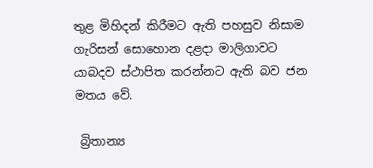තුළ මිහිදන් කිරීමට ඇති පහසුව නිසාම ගැරිසන් සොහොන දළදා මාලිගාවට යාබදව ස්ථාපිත කරන්නට ඇති බව ජන මතය වේ.

 බ්‍රිතාන්‍ය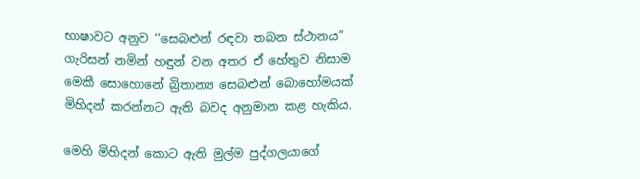භාෂාවට අනුව ‘‘සෙබළුන් රඳවා තබන ස්ථානය” ගැරිසන් නමින් හඳුන් වන අතර ඒ හේතුව නිසාම මෙකී සොහොනේ බ්‍රිතාන්‍ය සෙබළුන් බොහෝමයක් මිහිදන් කරන්නට ඇති බවද අනුමාන කළ හැකිය.

මෙහි මිහිදන් කොට ඇති මුල්ම පුද්ගලයාගේ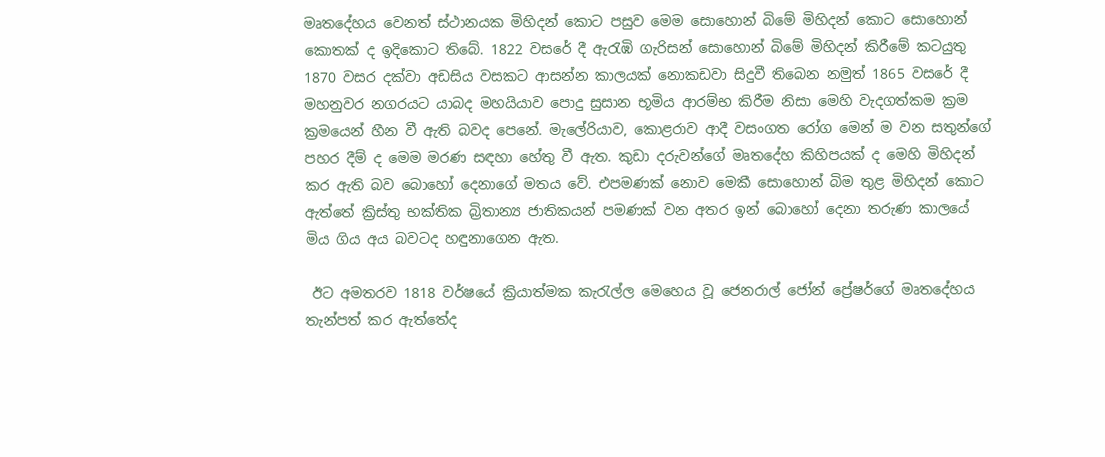මෘතදේහය වෙනත් ස්ථානයක මිහිදන් කොට පසුව මෙම සොහොන් බිමේ මිහිදන් කොට සොහොන් කොතක් ද ඉදිකොට තිබේ. 1822 වසරේ දී ඇරැඹි ගැරිසන් සොහොන් බිමේ මිහිදන් කිරීමේ කටයුතු 1870 වසර දක්වා අඩසිය වසකට ආසන්න කාලයක් නොකඩවා සිදුවී තිබෙන නමුත් 1865 වසරේ දී මහනුවර නගරයට යාබද මහයියාව පොදු සුසාන භූමිය ආරම්භ කිරීම නිසා මෙහි වැදගත්කම ක්‍රම ක්‍රමයෙන් හීන වී ඇති බවද පෙනේ. මැලේරියාව, කොළරාව ආදී වසංගත රෝග මෙන් ම වන සතුන්ගේ පහර දීම් ද මෙම මරණ සඳහා හේතු වී ඇත. කුඩා දරුවන්ගේ මෘතදේහ කිහිපයක් ද මෙහි මිහිදන් කර ඇති බව බොහෝ දෙනාගේ මතය වේ. එපමණක් නොව මෙකී සොහොන් බිම තුළ මිහිදන් කොට ඇත්තේ ක්‍රිස්තු භක්තික බ්‍රිතාන්‍ය ජාතිකයන් පමණක් වන අතර ඉන් බොහෝ දෙනා තරුණ කාලයේ මිය ගිය අය බවටද හඳුනාගෙන ඇත.

 ඊට අමතරව 1818 වර්ෂයේ ක්‍රියාත්මක කැරැල්ල මෙහෙය වූ ජෙනරාල් ජෝන් ප්‍රේෂර්ගේ මෘතදේහය තැන්පත් කර ඇත්තේද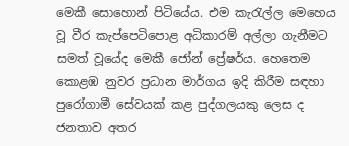මෙකී සොහොන් පිටියේය. එම කැරැල්ල මෙහෙය වූ වීර කැප්පෙටිපොළ අධිකාරම් අල්ලා ගැනීමට සමත් වූයේද මෙකී ජෝන් ප්‍රේෂර්ය. හෙතෙම කොළඹ නුවර ප්‍රධාන මාර්ගය ඉදි කිරීම සඳහා පුරෝගාමී සේවයක් කළ පුද්ගලයකු ලෙස ද ජනතාව අතර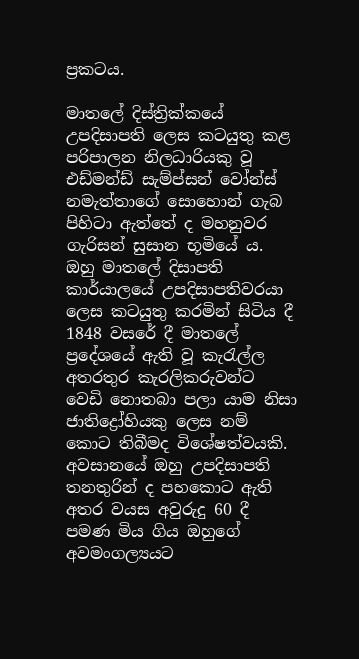ප්‍රකටය.

මාතලේ දිස්ත්‍රික්කයේ උපදිසාපති ලෙස කටයුතු කළ පරිපාලන නිලධාරියකු වූ එඩ්මන්ඩ් සැම්ප්සන් වෝන්ස් නමැත්තාගේ සොහොන් ගැබ පිහිටා ඇත්තේ ද මහනුවර ගැරිසන් සුසාන භූමියේ ය. ඔහු මාතලේ දිසාපති කාර්යාලයේ උපදිසාපතිවරයා ලෙස කටයුතු කරමින් සිටිය දී 1848 වසරේ දී මාතලේ ප්‍රදේශයේ ඇති වූ කැරැල්ල අතරතුර කැරලිකරුවන්ට වෙඩි නොතබා පලා යාම නිසා ජාතිද්‍රෝහියකු ලෙස නම් කොට තිබීමද විශේෂත්වයකි. අවසානයේ ඔහු උපදිසාපති තනතුරින් ද පහකොට ඇති අතර වයස අවුරුදු 60 දී පමණ මිය ගිය ඔහුගේ අවමංගල්‍යයට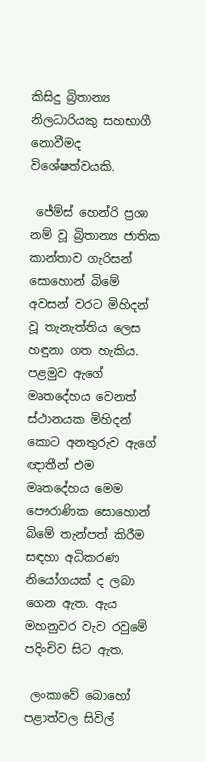කිසිදු බ්‍රිතාන්‍ය නිලධාරියකු සහභාගී නොවීමද විශේෂත්වයකි.

 ජේම්ස් හෙන්රි ප්‍රශා නම් වූ බ්‍රිතාන්‍ය ජාතික කාන්තාව ගැරිසන් සොහොන් බිමේ අවසන් වරට මිහිදන් වූ තැනැත්තිය ලෙස හඳුනා ගත හැකිය. පළමුව ඇගේ මෘතදේහය වෙනත් ස්ථානයක මිහිදන් කොට අනතුරුව ඇගේ ඥාතීන් එම මෘතදේහය මෙම පෞරාණික සොහොන් බිමේ තැන්පත් කිරීම සඳහා අධිකරණ නියෝගයක් ද ලබා ගෙන ඇත. ඇය මහනුවර වැව රවුමේ පදිංචිව සිට ඇත.

 ලංකාවේ බොහෝ පළාත්වල සිවිල්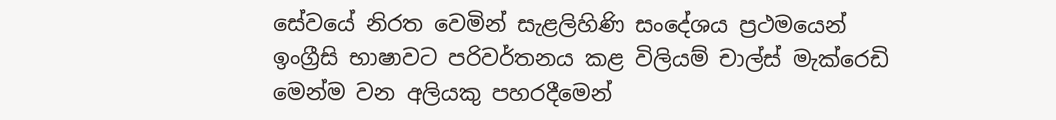සේවයේ නිරත වෙමින් සැළලිහිණි සංදේශය ප්‍රථමයෙන් ඉංග්‍රීසි භාෂාවට පරිවර්තනය කළ විලියම් චාල්ස් මැක්රෙඩි මෙන්ම වන අලියකු පහරදීමෙන්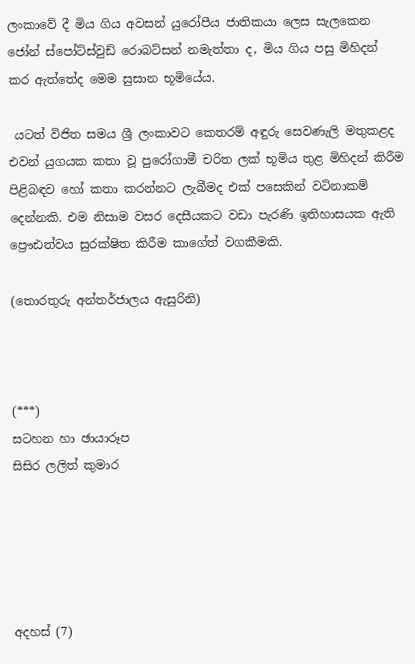ලංකාවේ දී මිය ගිය අවසන් යුරෝපීය ජාතිකයා ලෙස සැලකෙන ජෝන් ස්පෝට්ස්වුඩ් රොබට්සන් නමැත්තා ද, මිය ගිය පසු මිහිදන් කර ඇත්තේද මෙම සුසාන භූමියේය.

 යටත් විජිත සමය ශ්‍රී ලංකාවට කෙතරම් අඳුරු සෙවණැලි මතුකළද එවන් යුගයක කතා වූ පුරෝගාමී චරිත ලක් භූමිය තුළ මිහිදන් කිරීම පිළිබඳව හෝ කතා කරන්නට ලැබීමද එක් පසෙකින් වටිනාකම් දෙන්නකි. එම නිසාම වසර දෙසීයකට වඩා පැරණි ඉතිහාසයක ඇති ප්‍රෞඪත්වය සුරක්ෂිත කිරීම කාගේත් වගකීමකි.

(තොරතුරු අන්තර්ජාලය ඇසුරිනි)



(***)
සටහන හා ඡායාරූප
සිසිර ලලිත් කුමාර





අදහස් (7)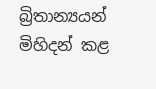බ්‍රිතාන්‍යයන් මිහිදන් කළ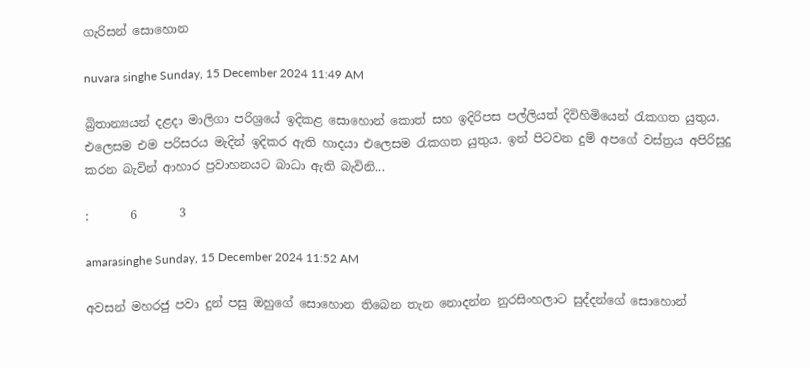ගැරිසන් සොහොන

nuvara singhe Sunday, 15 December 2024 11:49 AM

බ්‍රිතාන්‍යයන් දළදා මාලිගා පරිශ්‍රයේ ඉදිකළ සොහොන් කොත් සහ ඉදිරිපස පල්ලියත් දිවිහිමියෙන් රැකගත යුතුය. එලෙසම එම පරිසරය මැදින් ඉදිකර ඇති හාදයා එලෙසම රැකගත යුතුය. ඉන් පිටවන දුම් අපගේ වස්ත්‍රය අපිරිසුදු කරන බැවින් ආහාර ප්‍රවාහනයට බාධා ඇති බැවිනි...

:       6       3

amarasinghe Sunday, 15 December 2024 11:52 AM

අවසන් මහරජු පවා දුන් පසු ඔහුගේ සොහොන තිබෙන තැන නොදන්න නුරසිංහලාට සුද්දන්ගේ සොහොන්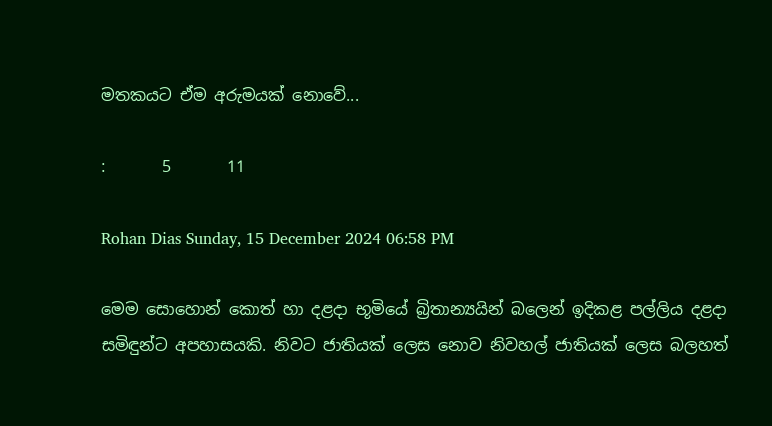මතකයට ඒම අරුමයක් නොවේ...

:       5       11

Rohan Dias Sunday, 15 December 2024 06:58 PM

මෙම සොහොන් කොත් හා දළදා භූමියේ බ්‍රිතාන්‍යයින් බලෙන් ඉදිකළ පල්ලිය දළදා සමිඳුන්ට අපහාසයකි. නිවට ජාතියක් ලෙස නොව නිවහල් ජාතියක් ලෙස බලහත්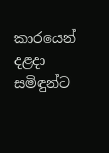කාරයෙන් දළදා සමිඳුන්ට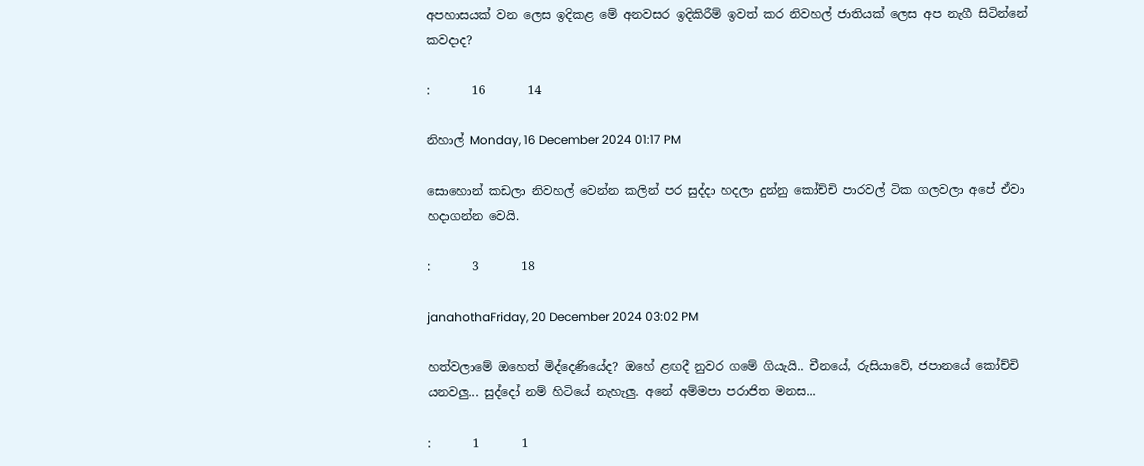අපහාසයක් වන ලෙස ඉදිකළ මේ අනවසර ඉදිකිරීම් ඉවත් කර නිවහල් ජාතියක් ලෙස අප නැගී සිටින්නේ කවදාද?

:       16       14

නිහාල් Monday, 16 December 2024 01:17 PM

සොහොන් කඩලා නිවහල් වෙන්න කලින් පර සුද්දා හදලා දුන්නු කෝච්චි පාරවල් ටික ගලවලා අපේ ඒවා හදාගන්න වෙයි.

:       3       18

janahothaFriday, 20 December 2024 03:02 PM

හත්වලාමේ ඔහෙත් මිද්දෙණියේද? ඔහේ ළඟදී නුවර ගමේ ගියැයි.. චීනයේ, රුසියාවේ, ජපානයේ කෝච්චි යනවලු... සුද්දෝ නම් හිටියේ නැහැලු. අනේ අම්මපා පරාජිත මනස...

:       1       1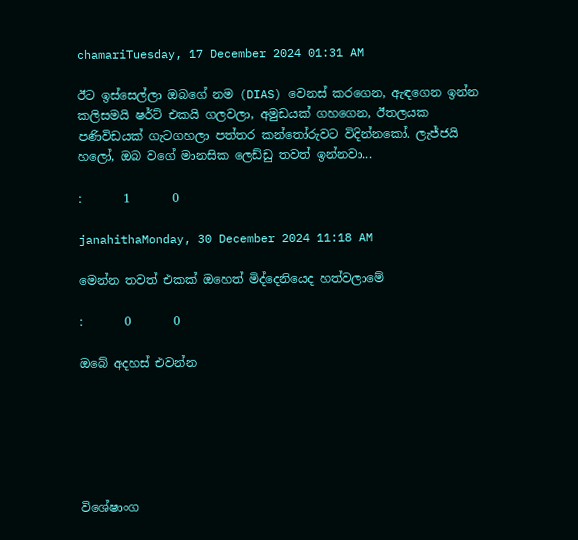chamariTuesday, 17 December 2024 01:31 AM

ඊට ඉස්සෙල්ලා ඔබගේ නම (DIAS) වෙනස් කරගෙන, ඇඳගෙන ඉන්න කලිසමයි ෂර්ට් එකයි ගලවලා, අමුඩයක් ගහගෙන, ඊතලයක පණිවිඩයක් ගැටගහලා පත්තර කන්තෝරුවට විදින්නකෝ. ලැජ්ජයි හලෝ, ඔබ වගේ මානසික ලෙඩ්ඩු තවත් ඉන්නවා...

:       1       0

janahithaMonday, 30 December 2024 11:18 AM

මෙන්න තවත් එකක් ඔහෙත් මිද්දෙනියෙද හත්වලාමේ

:       0       0

ඔබේ අදහස් එවන්න






විශේෂාංග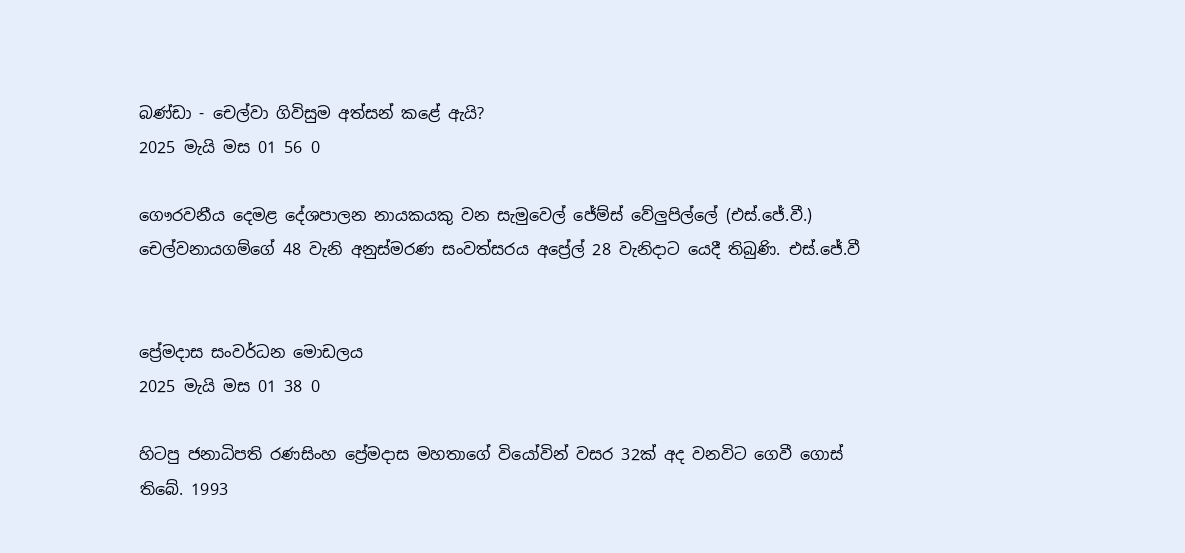බණ්ඩා - චෙල්වා ගිවිසුම අත්සන් කළේ ඇයි?
2025 මැයි මස 01 56 0

ගෞරවනීය දෙමළ දේශපාලන නායකයකු වන සැමුවෙල් ජේම්ස් වේලුපිල්ලේ (එස්.ජේ.වී.) චෙල්වනායගම්ගේ 48 වැනි අනුස්මරණ සංවත්සරය අප්‍රේල් 28 වැනිදාට යෙදී තිබුණි. එස්.ජේ.වී


ප්‍රේමදාස සංවර්ධන මොඩලය
2025 මැයි මස 01 38 0

හිටපු ජනාධිපති රණසිංහ ප්‍රේමදාස මහතාගේ වියෝවින් වසර 32ක් අද වනවිට ගෙවී ගොස් තිබේ. 1993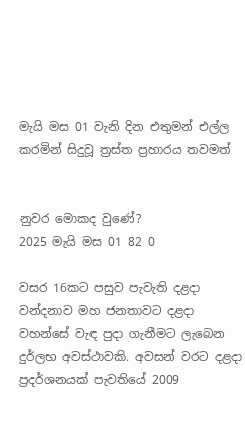මැයි මස 01 වැනි දින එතුමන් එල්ල කරමින් සිදුවූ ත්‍රස්ත ප්‍රහාරය තවමත්


නුවර මොකද වුණේ?
2025 මැයි මස 01 82 0

වසර 16කට පසුව පැවැති දළදා වන්දනාව මහ ජනතාවට දළදා වහන්සේ වැඳ පුදා ගැනීමට ලැබෙන දුර්ලභ අවස්ථාවකි. අවසන් වරට දළදා ප්‍රදර්ශනයක් පැවතියේ 2009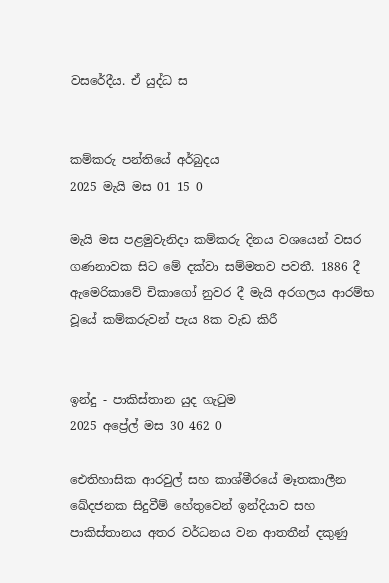වසරේදීය. ඒ යුද්ධ ස


කම්කරු පන්තියේ අර්බුදය
2025 මැයි මස 01 15 0

මැයි මස පළමුවැනිදා කම්කරු දිනය වශයෙන් වසර ගණනාවක සිට මේ දක්වා සම්මතව පවතී. 1886 දී ඇමෙරිකාවේ චිකාගෝ නුවර දී මැයි අරගලය ආරම්භ වූයේ කම්කරුවන් පැය 8ක වැඩ කිරී


ඉන්දු - පාකිස්තාන යුද ගැටුම
2025 අප්‍රේල් මස 30 462 0

ඓතිහාසික ආරවුල් සහ කාශ්මීරයේ මෑතකාලීන ඛේදජනක සිදුවීම් හේතුවෙන් ඉන්දියාව සහ පාකිස්තානය අතර වර්ධනය වන ආතතීන් දකුණු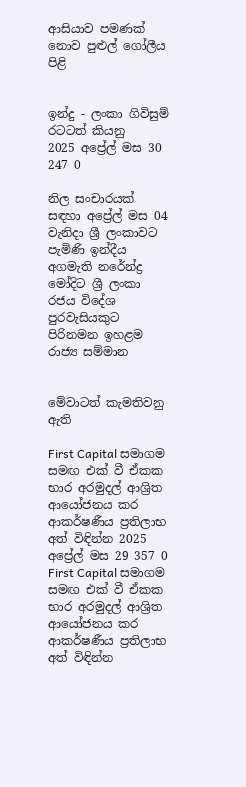ආසියාව පමණක් නොව පුළුල් ගෝලීය පිළි


ඉන්දු - ලංකා ගිවිසුම් රටටත් කියනු
2025 අප්‍රේල් මස 30 247 0

නිල සංචාරයක් සඳහා අප්‍රේල් මස 04 වැනිදා ශ්‍රී ලංකාවට පැමිණි ඉන්දීය අගමැති නරේන්ද්‍ර මෝදිට ශ්‍රී ලංකා රජය විදේශ පුරවැසියකුට පිරිනමන ඉහළම රාජ්‍ය සම්මාන


මේවාටත් කැමතිවනු ඇති

First Capital සමාගම සමඟ එක් වී ඒකක භාර අරමුදල් ආශ්‍රිත ආයෝජනය කර ආකර්ෂණීය ප්‍රතිලාභ අත් විඳින්න 2025 අප්‍රේල් මස 29 357 0
First Capital සමාගම සමඟ එක් වී ඒකක භාර අරමුදල් ආශ්‍රිත ආයෝජනය කර ආකර්ෂණීය ප්‍රතිලාභ අත් විඳින්න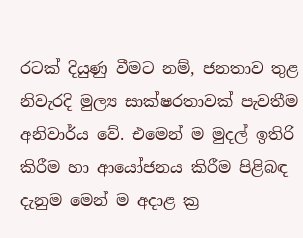රටක් දියුණු වීමට නම්, ජනතාව තුළ නිවැරදි මුල්‍ය සාක්ෂරතාවක් පැවතීම අනිවාර්ය වේ. එමෙන් ම මුදල් ඉතිරි කිරීම හා ආයෝජනය කිරීම පිළිබඳ දැනුම මෙන් ම අදාළ ක්‍ර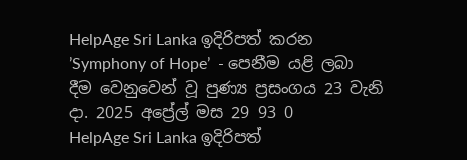HelpAge Sri Lanka ඉදිරිපත් කරන ’Symphony of Hope’  - පෙනීම යළි ලබා දීම වෙනුවෙන් වූ පුණ්‍ය ප්‍රසංගය 23 වැනි දා. 2025 අප්‍රේල් මස 29 93 0
HelpAge Sri Lanka ඉදිරිපත්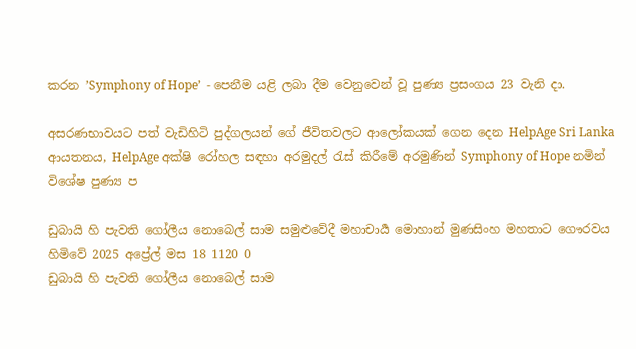කරන ’Symphony of Hope’  - පෙනීම යළි ලබා දීම වෙනුවෙන් වූ පුණ්‍ය ප්‍රසංගය 23 වැනි දා.

අසරණභාවයට පත් වැඩිහිටි පුද්ගලයන් ගේ ජීවිතවලට ආලෝකයක් ගෙන දෙන HelpAge Sri Lanka ආයතනය, HelpAge අක්ෂි රෝහල සඳහා අරමුදල් රැස් කිරීමේ අරමුණින් Symphony of Hope නමින් විශේෂ පුණ්‍ය ප

ඩුබායි හි පැවති ගෝලීය නොබෙල් සාම සමුළුවේදී මහාචාර්‍ය මොහාන් මුණසිංහ මහතාට ගෞරවය හිමිවේ 2025 අප්‍රේල් මස 18 1120 0
ඩුබායි හි පැවති ගෝලීය නොබෙල් සාම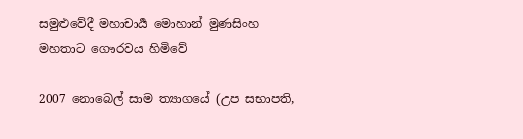සමුළුවේදී මහාචාර්‍ය මොහාන් මුණසිංහ මහතාට ගෞරවය හිමිවේ

2007 නොබෙල් සාම ත්‍යාගයේ (උප සභාපති,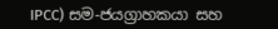IPCC) සම-ජයග්‍රාහකයා සහ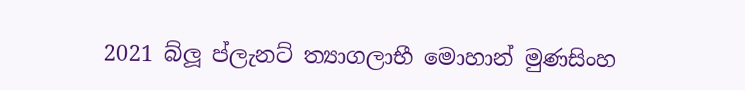2021 බ්ලූ ප්ලැනට් ත්‍යාගලාභී මොහාන් මුණසිංහ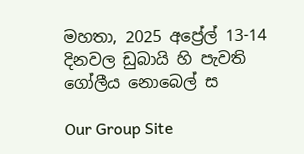මහතා, 2025 අප්‍රේල් 13-14 දිනවල ඩුබායි හි පැවති ගෝලීය නොබෙල් ස

Our Group Site